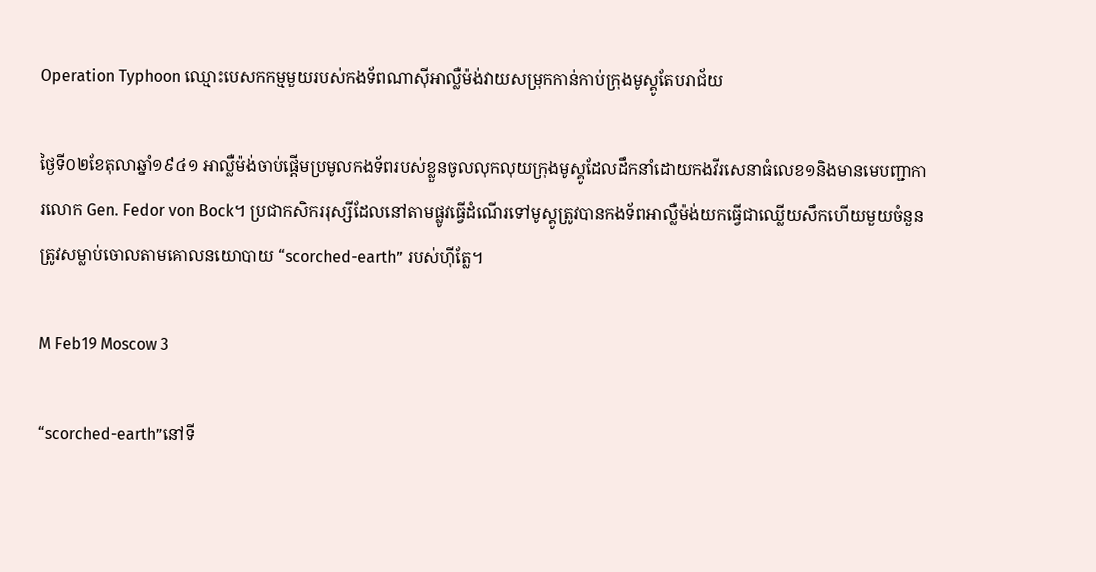Operation Typhoon ឈ្មោះបេសកកម្មមួយរបស់កងទ័ពណាស៊ីអាល្លឺម៉ង់វាយសម្រុកកាន់កាប់ក្រុងមូស្គូតែបរាជ័យ

ថ្ងៃទី០២ខែតុលាឆ្នាំ១៩៤១ អាល្លឺម៉ង់ចាប់ផ្ដើមប្រមូលកងទ័ពរបស់ខ្លួនចូលលុកលុយក្រុងមូស្គូដែលដឹកនាំដោយកងវីរសេនាធំលេខ១និងមានមេបញ្ជាការលោក Gen. Fedor von Bock។ ប្រជាកសិកររុស្សីដែលនៅតាមផ្លូវធ្វើដំណើរទៅមូស្គូត្រូវបានកងទ័ពអាល្លឺម៉ង់យកធ្វើជាឈ្លើយសឹកហើយមួយចំនួនត្រូវសម្លាប់ចោលតាមគោលនយោបាយ “scorched-earth” របស់ហ៊ីត្លែ។

M Feb19 Moscow 3

“scorched-earth”នៅទី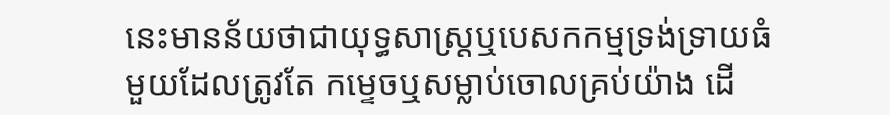នេះមានន័យថាជាយុទ្ធសាស្រ្តឬបេសកកម្មទ្រង់ទ្រាយធំមួយដែលត្រូវតែ កម្ទេចឬសម្លាប់ចោលគ្រប់យ៉ាង ដើ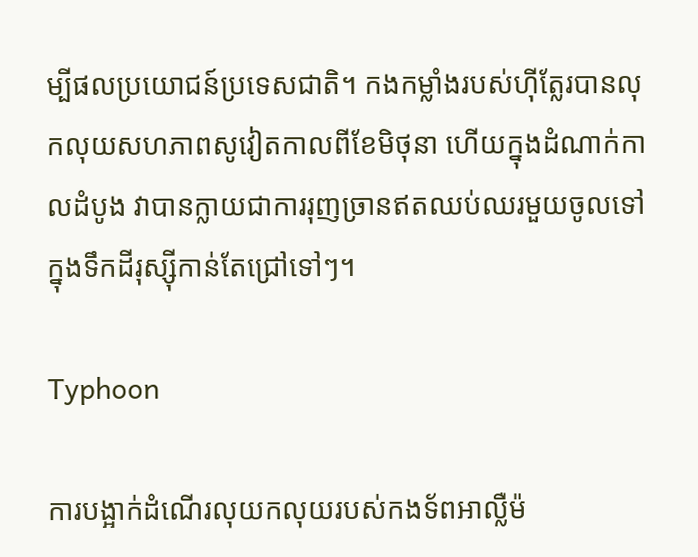ម្បីផលប្រយោជន៍ប្រទេសជាតិ។ កងកម្លាំងរបស់ហ៊ីត្លែរបានលុកលុយសហភាពសូវៀតកាលពីខែមិថុនា ហើយក្នុងដំណាក់កាលដំបូង វាបានក្លាយជាការរុញច្រានឥតឈប់ឈរមួយចូលទៅក្នុងទឹកដីរុស្ស៊ីកាន់តែជ្រៅទៅៗ។

Typhoon

ការបង្អាក់ដំណើរលុយកលុយរបស់កងទ័ពអាល្លឺម៉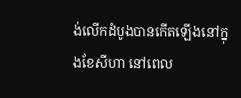ង់លើកដំបូងបានកើតឡើងនៅក្នុងខែសីហា នៅពេល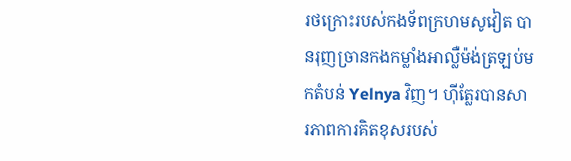រថក្រោះរបស់កងទ័ពក្រហមសូវៀត បានរុញច្រានកងកម្លាំងអាល្លឺម៉ង់ត្រឡប់មកតំបន់ Yelnya វិញ។ ហ៊ីត្លែរបានសារភាពការគិតខុសរបស់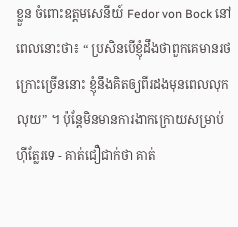ខ្លួន ចំពោះឧត្តមសេនីយ៍ Fedor von Bock នៅពេលនោះថា៖ “ ប្រសិនបើខ្ញុំដឹងថាពួកគេមានរថក្រោះច្រើននោះ ខ្ញុំនឹងគិតឲ្យពីរដងមុនពេលលុកលុយ” ។ ប៉ុន្តែមិនមានការងាកក្រោយសម្រាប់ហ៊ីត្លែរទេ - គាត់ជឿជាក់ថា គាត់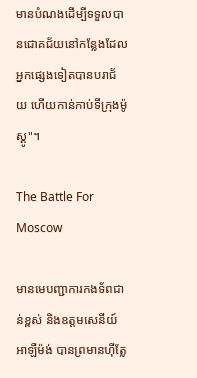មានបំណងដើម្បីទទួលបានជោគជ័យនៅកន្លែងដែលអ្នកផ្សេងទៀតបានបរាជ័យ ហើយកាន់កាប់ទីក្រុងម៉ូស្គូ"។

The Battle For Moscow

មានមេបញ្ជាការកងទ័ពជាន់ខ្ពស់ និងឧត្តមសេនីយ៍អាឡឺម៉ង់ បានព្រមានហ៊ីត្លែ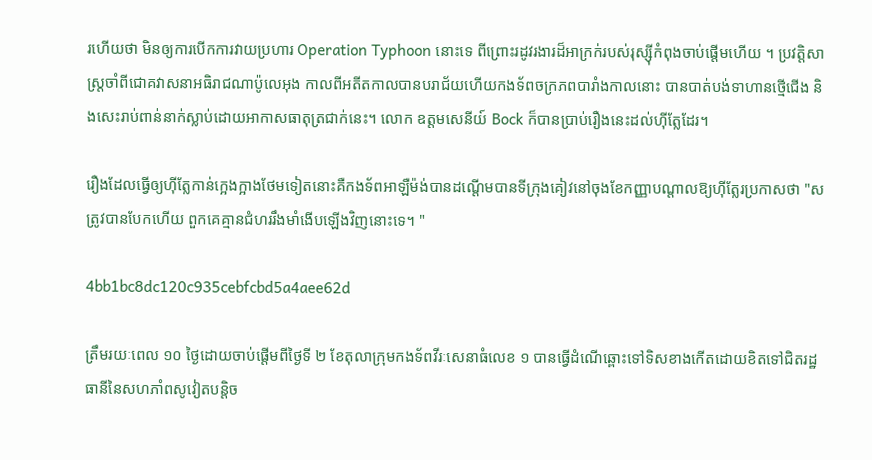រហើយថា មិនឲ្យការបើកការវាយប្រហារ Operation Typhoon នោះទេ ពីព្រោះរដូវរងារដ៏អាក្រក់របស់រុស្ស៊ីកំពុងចាប់ផ្តើមហើយ ។ ប្រវត្តិសាស្រ្តចាំពីជោគវាសនាអធិរាជណាប៉ូលេអុង កាលពីអតីតកាលបានបរាជ័យហើយកងទ័ពចក្រភពបារាំងកាលនោះ បានបាត់បង់ទាហានថ្មើជើង និងសេះរាប់ពាន់នាក់ស្លាប់ដោយអាកាសធាតុត្រជាក់នេះ។ លោក ឧត្តមសេនីយ៍ Bock ក៏បានប្រាប់រឿងនេះដល់ហ៊ីត្លែដែរ។

រឿងដែលធ្វើឲ្យហ៊ីត្លែកាន់ក្អេងក្អាងថែមទៀតនោះគឺកងទ័ពអាឡឺម៉ង់បានដណ្តើមបានទីក្រុងគៀវនៅចុងខែកញ្ញាបណ្តាលឱ្យហ៊ីត្លែរប្រកាសថា "សត្រូវបានបែកហើយ ពួកគេគ្មានជំហររឹងមាំងើបឡើងវិញនោះទេ។ "

4bb1bc8dc120c935cebfcbd5a4aee62d

ត្រឹមរយៈពេល ១០ ថ្ងៃដោយចាប់ផ្តើមពីថ្ងៃទី ២ ខែតុលាក្រុមកងទ័ពវីរៈសេនាធំលេខ ១ បានធ្វើដំណើឆ្ពោះទៅទិសខាងកើតដោយខិតទៅជិតរដ្ឋធានីនៃសហភាំពសូវៀតបន្តិច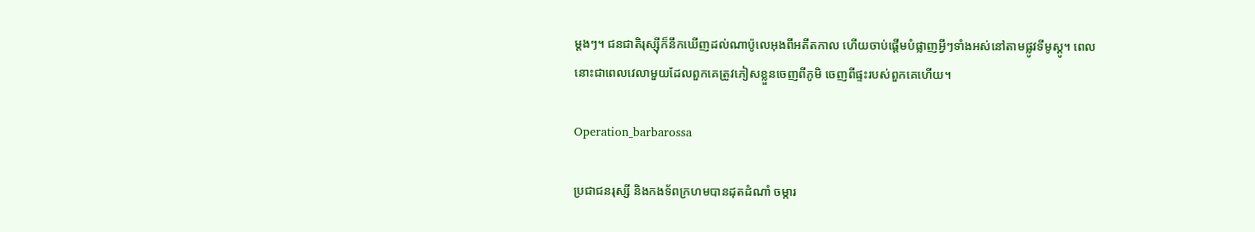ម្ដងៗ។ ជនជាតិរុស្ស៊ីក៏នឹកឃើញដល់ណាប៉ូលេអុងពីអតីតកាល ហើយចាប់ផ្តើមបំផ្លាញអ្វីៗទាំងអស់នៅតាមផ្លូវទីមូស្គូ។ ពេលនោះជាពេលវេលាមួយដែលពួកគេត្រូវភៀសខ្លួនចេញពីភូមិ ចេញពីផ្ទះរបស់ពួកគេហើយ។

Operation_barbarossa

ប្រជាជនរុស្សី និងកងទ័ពក្រហមបានដុតដំណាំ ចម្ការ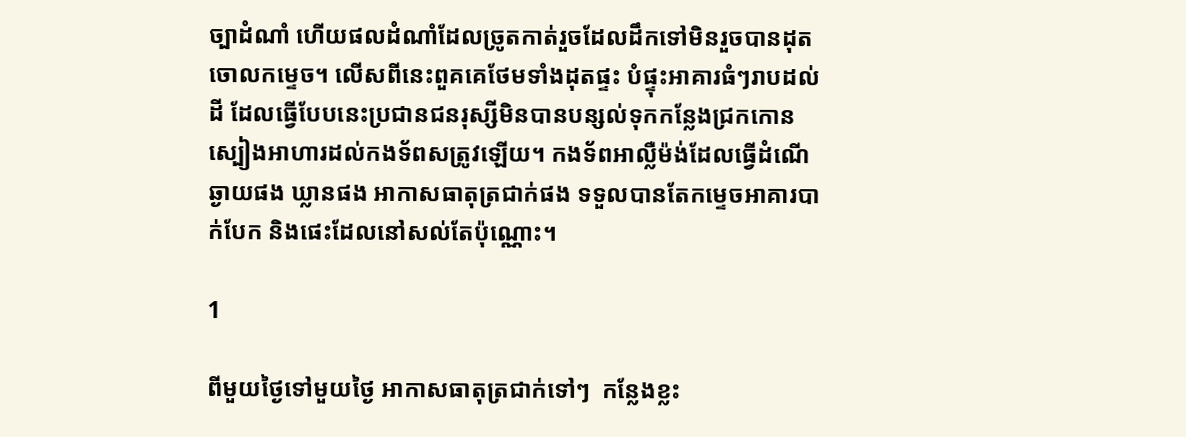ច្បាដំណាំ ហើយផលដំណាំដែលច្រូតកាត់រួចដែលដឹកទៅមិនរួចបានដុតចោលកម្ទេច។ លើសពីនេះពួគគេថែមទាំងដុតផ្ទះ បំផ្ទុះអាគារធំៗរាបដល់ដី ដែលធ្វើបែបនេះប្រជានជនរុស្សីមិនបានបន្សល់ទុកកន្លែងជ្រកកោន ស្បៀងអាហារដល់កងទ័ពសត្រូវឡើយ។ កងទ័ពអាល្លឺម៉ង់ដែលធ្វើដំណើឆ្ងាយផង ឃ្លានផង អាកាសធាតុត្រជាក់ផង ទទួលបានតែកម្ទេចអាគារបាក់បែក និងផេះដែលនៅសល់តែប៉ុណ្ណោះ។

1

ពីមួយថ្ងៃទៅមួយថ្ងៃ អាកាសធាតុត្រជាក់ទៅៗ  កន្លែងខ្លះ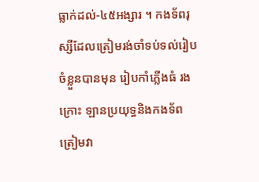ធ្លាក់ដល់-៤៥អង្សារ ។ កងទ័ពរុស្សីដែលត្រៀមរង់ចាំទប់ទល់រៀបចំខ្លួនបានមុន រៀបកាំភ្លើងធំ រងក្រោះ ឡានប្រយុទ្ធនិងកងទ័ពត្រៀមវា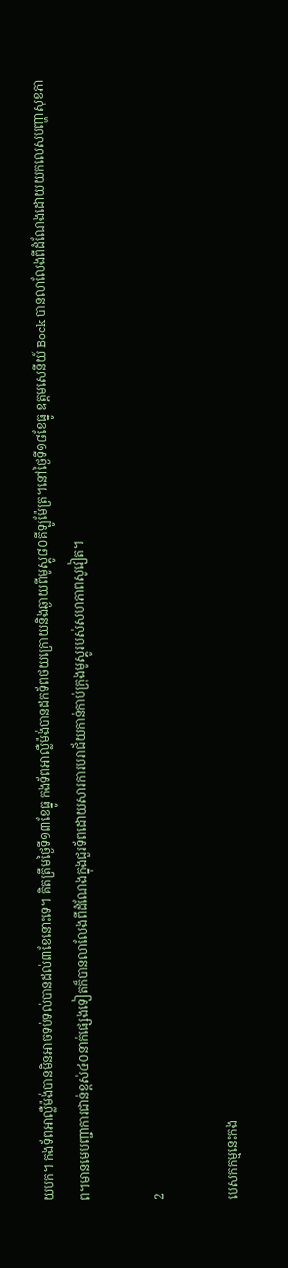យបក។ កងទ័ពអាល្លឺម៉ង់បានមិនអាចទប់ទល់បានដល់៣ខែនោះទេ។ គិតត្រឹមថ្ងៃទី១៣ខែធ្នូ កងទ័ពអាល្លឺម៉ង់បានដកទ័ពថយក្រោយនិងឆ្ងាយពីមូស្គូ៨០គីឡូម៉ែត្រ។នៅថ្ងៃទី១៨ខែធ្នូ ឧត្តមសេនីយ៍ Bock បានលាលែងពីដំណែងដោយយកលេសបញ្ហាសុខភាព។មានមេបញ្ជាការជាន់ខ្ពស់៤០នាក់ផ្សេងទៀតក៏បានលាលែងពីដំណែងក្នុងជួរទ័ពដោយសារការបរាជ័យកាន់កាប់ក្រុងមូស្គូរបស់សហភាពសូវៀត។

2

បេសកកម្មនេះកង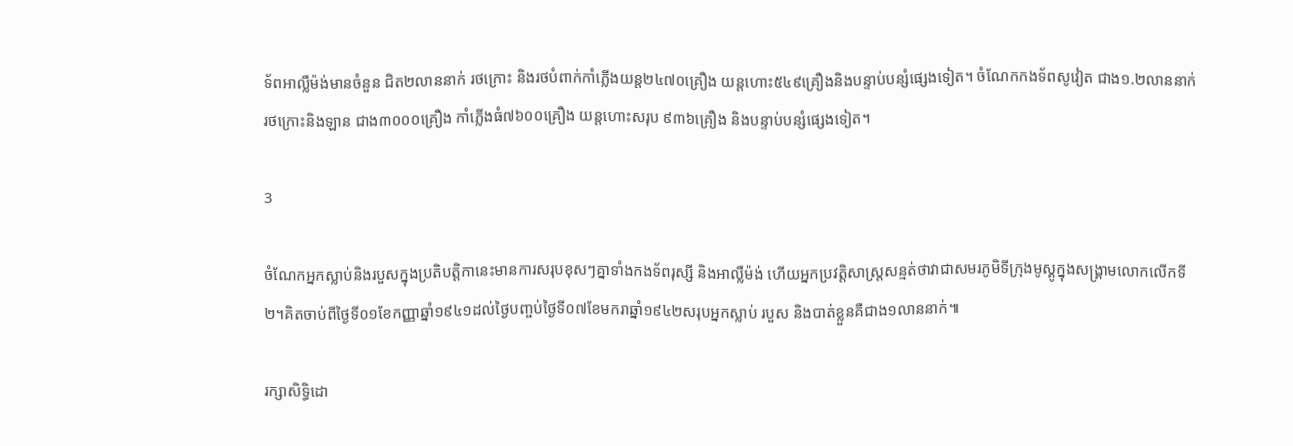ទ័ពអាល្លឺម៉ង់មានចំនួន ជិត២លាននាក់ រថក្រោះ និងរថបំពាក់កាំភ្លើងយន្ត២៤៧០គ្រឿង យន្តហោះ៥៤៩គ្រឿងនិងបន្ទាប់បន្សំផ្សេងទៀត។ ចំណែកកងទ័ពសូវៀត ជាង១.២លាននាក់ រថក្រោះនិងឡាន ជាង៣០០០គ្រឿង កាំភ្លើងធំ៧៦០០គ្រឿង យន្តហោះសរុប ៩៣៦គ្រឿង និងបន្ទាប់បន្សំផ្សេងទៀត។

3

ចំណែកអ្នកស្លាប់និងរបួសក្នុងប្រតិបត្តិកានេះមានការសរុបខុសៗគ្នាទាំងកងទ័ពរុស្សី និងអាល្លឺម៉ង់ ហើយអ្នកប្រវត្តិសាស្រ្តសន្មត់ថាវាជាសមរភូមិទីក្រុងមូស្គូក្នុងសង្គ្រាមលោកលើកទី២។គិតចាប់ពីថ្ងៃទី០១ខែកញ្ញាឆ្នាំ១៩៤១ដល់ថ្ងៃបញ្ចប់ថ្ងៃទី០៧ខែមករាឆ្នាំ១៩៤២សរុបអ្នកស្លាប់ របួស និងបាត់ខ្លួនគឺជាង១លាននាក់៕

រក្សាសិទ្ធិដោ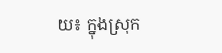យ៖ ក្នុងស្រុក